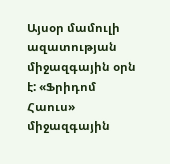Այսօր մամուլի ազատության միջազգային օրն է: «Ֆրիդոմ Հաուս» միջազգային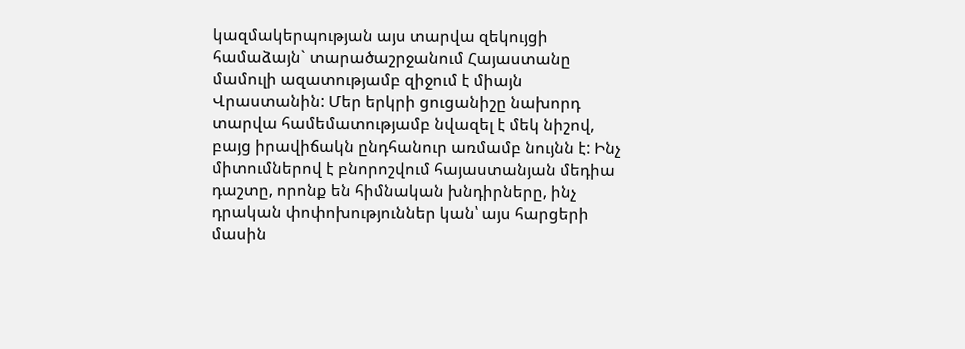կազմակերպության այս տարվա զեկույցի համաձայն` տարածաշրջանում Հայաստանը մամուլի ազատությամբ զիջում է միայն Վրաստանին: Մեր երկրի ցուցանիշը նախորդ տարվա համեմատությամբ նվազել է մեկ նիշով, բայց իրավիճակն ընդհանուր առմամբ նույնն է: Ինչ միտումներով է բնորոշվում հայաստանյան մեդիա դաշտը, որոնք են հիմնական խնդիրները, ինչ դրական փոփոխություններ կան՝ այս հարցերի մասին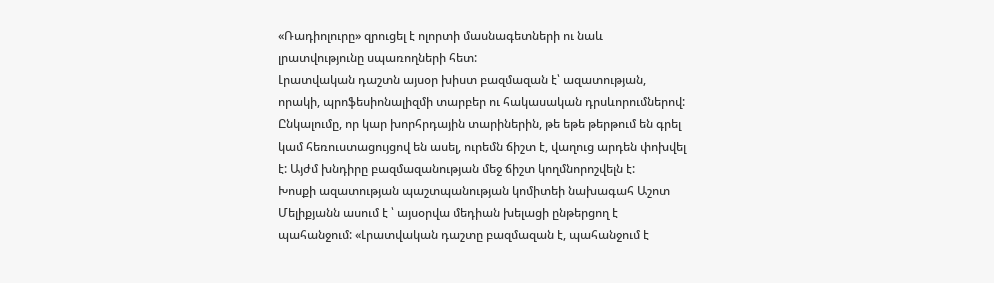«Ռադիոլուրը» զրուցել է ոլորտի մասնագետների ու նաև լրատվությունը սպառողների հետ:
Լրատվական դաշտն այսօր խիստ բազմազան է՝ ազատության, որակի, պրոֆեսիոնալիզմի տարբեր ու հակասական դրսևորումներով: Ընկալումը, որ կար խորհրդային տարիներին, թե եթե թերթում են գրել կամ հեռուստացույցով են ասել, ուրեմն ճիշտ է, վաղուց արդեն փոխվել է: Այժմ խնդիրը բազմազանության մեջ ճիշտ կողմնորոշվելն է:
Խոսքի ազատության պաշտպանության կոմիտեի նախագահ Աշոտ Մելիքյանն ասում է ՝ այսօրվա մեդիան խելացի ընթերցող է պահանջում: «Լրատվական դաշտը բազմազան է, պահանջում է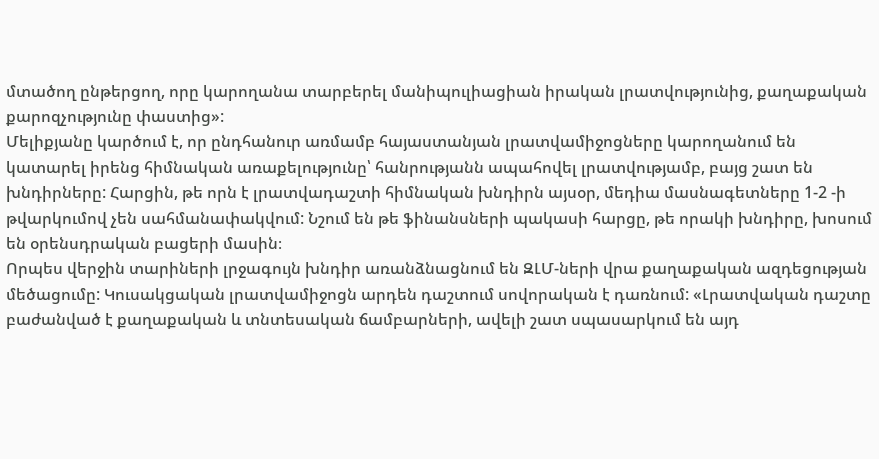մտածող ընթերցող, որը կարողանա տարբերել մանիպուլիացիան իրական լրատվությունից, քաղաքական քարոզչությունը փաստից»:
Մելիքյանը կարծում է, որ ընդհանուր առմամբ հայաստանյան լրատվամիջոցները կարողանում են կատարել իրենց հիմնական առաքելությունը՝ հանրությանն ապահովել լրատվությամբ, բայց շատ են խնդիրները: Հարցին, թե որն է լրատվադաշտի հիմնական խնդիրն այսօր, մեդիա մասնագետները 1-2 -ի թվարկումով չեն սահմանափակվում: Նշում են թե ֆինանսների պակասի հարցը, թե որակի խնդիրը, խոսում են օրենսդրական բացերի մասին։
Որպես վերջին տարիների լրջագույն խնդիր առանձնացնում են ԶԼՄ-ների վրա քաղաքական ազդեցության մեծացումը: Կուսակցական լրատվամիջոցն արդեն դաշտում սովորական է դառնում: «Լրատվական դաշտը բաժանված է քաղաքական և տնտեսական ճամբարների, ավելի շատ սպասարկում են այդ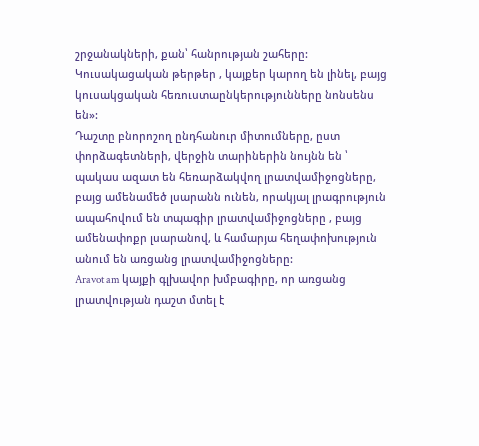շրջանակների, քան՝ հանրության շահերը: Կուսակացական թերթեր , կայքեր կարող են լինել, բայց կուսակցական հեռուստաընկերությունները նոնսենս են»:
Դաշտը բնորոշող ընդհանուր միտումները, ըստ փորձագետների, վերջին տարիներին նույնն են ՝ պակաս ազատ են հեռարձակվող լրատվամիջոցները, բայց ամենամեծ լսարանն ունեն, որակյալ լրագրություն ապահովում են տպագիր լրատվամիջոցները , բայց ամենափոքր լսարանով, և համարյա հեղափոխություն անում են առցանց լրատվամիջոցները:
Aravot am կայքի գլխավոր խմբագիրը, որ առցանց լրատվության դաշտ մտել է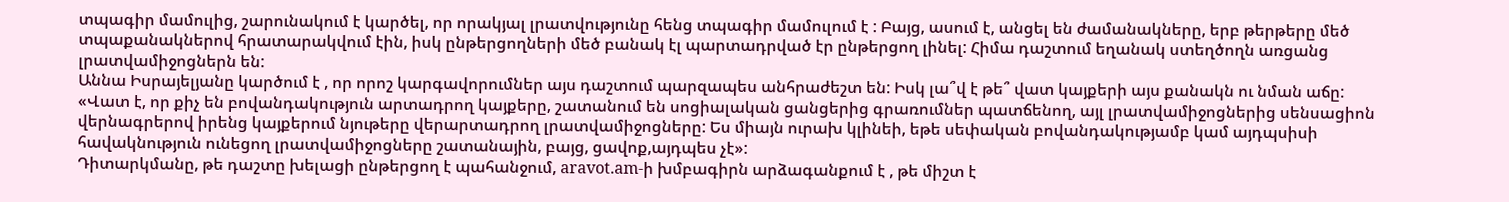տպագիր մամուլից, շարունակում է կարծել, որ որակյալ լրատվությունը հենց տպագիր մամուլում է : Բայց, ասում է, անցել են ժամանակները, երբ թերթերը մեծ տպաքանակներով հրատարակվում էին, իսկ ընթերցողների մեծ բանակ էլ պարտադրված էր ընթերցող լինել: Հիմա դաշտում եղանակ ստեղծողն առցանց լրատվամիջոցներն են:
Աննա Իսրայելյանը կարծում է , որ որոշ կարգավորումներ այս դաշտում պարզապես անհրաժեշտ են: Իսկ լա՞վ է թե՞ վատ կայքերի այս քանակն ու նման աճը: «Վատ է, որ քիչ են բովանդակություն արտադրող կայքերը, շատանում են սոցիալական ցանցերից գրառումներ պատճենող, այլ լրատվամիջոցներից սենսացիոն վերնագրերով իրենց կայքերում նյութերը վերարտադրող լրատվամիջոցները: Ես միայն ուրախ կլինեի, եթե սեփական բովանդակությամբ կամ այդպսիսի հավակնություն ունեցող լրատվամիջոցները շատանային, բայց, ցավոք,այդպես չէ»:
Դիտարկմանը, թե դաշտը խելացի ընթերցող է պահանջում, aravot.am-ի խմբագիրն արձագանքում է , թե միշտ է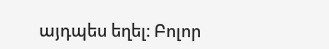այդպես եղել։ Բոլոր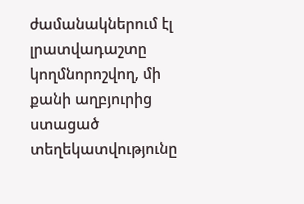ժամանակներում էլ լրատվադաշտը կողմնորոշվող, մի քանի աղբյուրից ստացած տեղեկատվությունը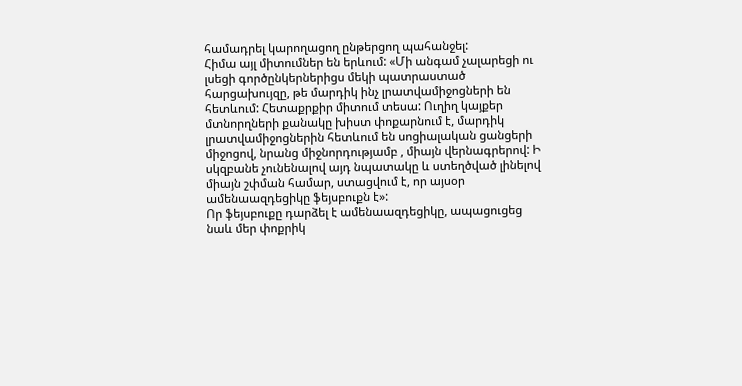համադրել կարողացող ընթերցող պահանջել:
Հիմա այլ միտումներ են երևում: «Մի անգամ չալարեցի ու լսեցի գործընկերներիցս մեկի պատրաստած հարցախույզը, թե մարդիկ ինչ լրատվամիջոցների են հետևում: Հետաքրքիր միտում տեսա: Ուղիղ կայքեր մտնորղների քանակը խիստ փոքարնում է, մարդիկ լրատվամիջոցներին հետևում են սոցիալական ցանցերի միջոցով, նրանց միջնորդությամբ , միայն վերնագրերով: Ի սկզբանե չունենալով այդ նպատակը և ստեղծված լինելով միայն շփման համար, ստացվում է, որ այսօր ամենաազդեցիկը ֆեյսբուքն է»:
Որ ֆեյսբուքը դարձել է ամենաազդեցիկը, ապացուցեց նաև մեր փոքրիկ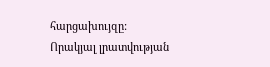հարցախույզը: Որակյալ լրատվության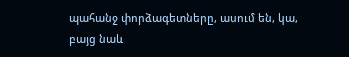պահանջ փորձագետները, ասում են, կա, բայց նաև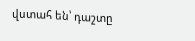վստահ են՝ դաշտը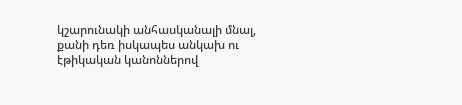կշարունակի անհասկանալի մնալ, քանի դեռ իսկապես անկախ ու էթիկական կանոններով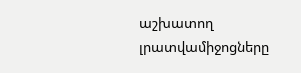աշխատող լրատվամիջոցները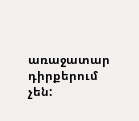առաջատար դիրքերում չեն: